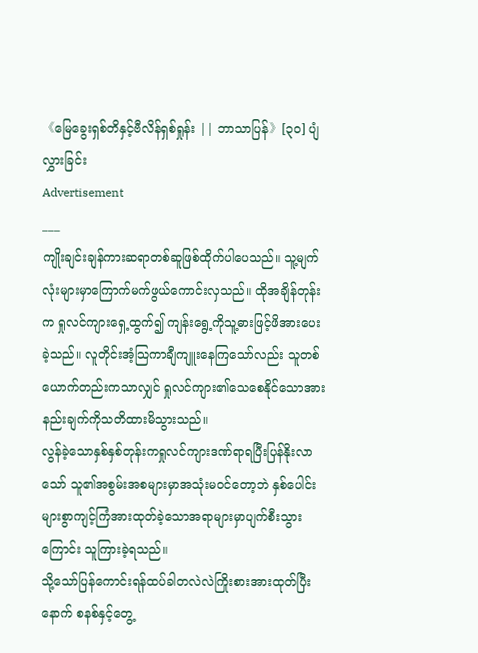《မြေခွေးရှစ်တိနှင့်ဗီလိန်ရှစ်ရှုန်း || ဘာသာပြန်》[၃၀] ပျံလွှားခြင်း
Advertisement
___
ကျိုးချင်းချန်ကားဆရာတစ်ဆူဖြစ်ထိုက်ပါပေသည်။ သူ့မျက်လုံးများမှာကြောက်မက်ဖွယ်ကောင်းလှသည်။ ထိုအချိန်တုန်းက ရှုလင်ကျားရှေ့ထွက်၍ ကျန်းရွေ့ကိုသူ့ဓားဖြင့်ဖိအားပေးခဲ့သည်။ လူတိုင်းအံ့သြကာချီကျူးနေကြသော်လည်း သူတစ်ယောက်တည်းကသာလျှင် ရှုလင်ကျား၏သေစေနိုင်သောအားနည်းချက်ကိုသတိထားမိသွားသည်။
လွန်ခဲ့သောနှစ်နှစ်တုန်းကရှုလင်ကျားဒဏ်ရာရပြီးပြန်နိုးလာသော် သူ၏အစွမ်းအစများမှာအသုံးမဝင်တော့ဘဲ နှစ်ပေါင်းများစွာကျင့်ကြံအားထုတ်ခဲ့သောအရာများမှာပျက်စီးသွားကြောင်း သူကြားခဲ့ရသည်။
သို့သော်ပြန်ကောင်းရန်ထပ်ခါတလဲလဲကြိုးစားအားထုတ်ပြီးနောက် စနစ်နှင့်တွေ့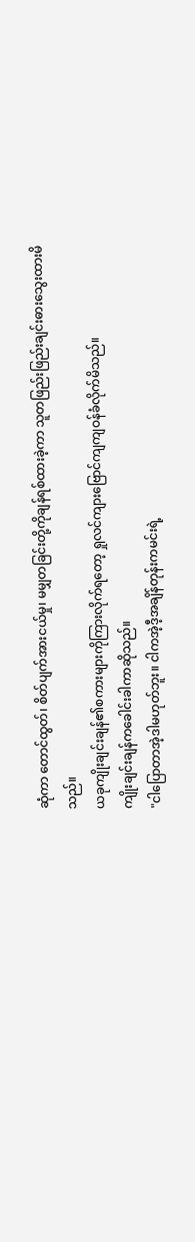ဆုံကာ တောင်ထွတ်၊ စိတ်ပျက်အားငယ်မှု၊ မမျှတခြင်းတို့ကိုချန်ရစ်ထားခဲ့ကာ သူတဖြည်းဖြည်းချင်းဓားသွေးထားမိသည်။
ယခုကျိုးချင်းချန်၏စကားများကိုကြားလိုက်ရတော့ ရှုလင်ကျားဗြောင်ကျကျဝန်ခံလိုက်မိသည်။
ကျိုးချင်းချန်ကခေါင်းခါကာဆိုသည်။
"ငါပြောတာအဲ့ဒါမဟုတ်ဘူး။ ငါကအဲ့ဒီ့အချိန်တုန်းကမင်းရဲ့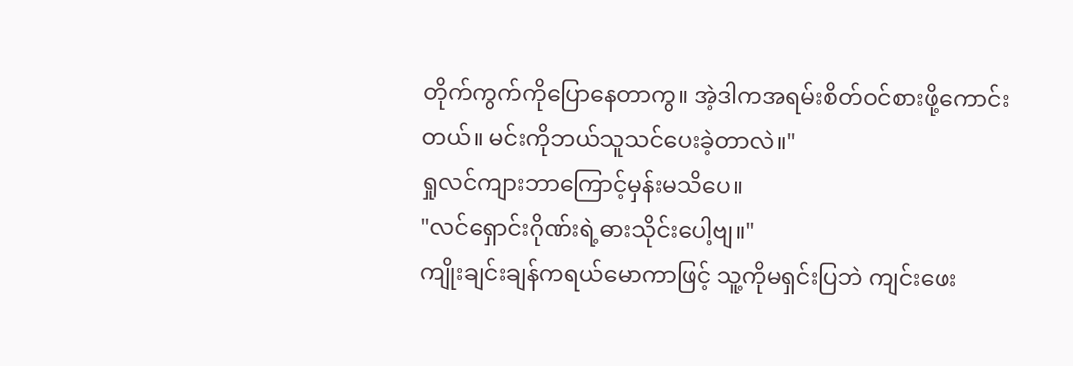တိုက်ကွက်ကိုပြောနေတာကွ။ အဲ့ဒါကအရမ်းစိတ်ဝင်စားဖို့ကောင်းတယ်။ မင်းကိုဘယ်သူသင်ပေးခဲ့တာလဲ။"
ရှုလင်ကျားဘာကြောင့်မှန်းမသိပေ။
"လင်ရှောင်းဂိုဏ်းရဲ့ဓားသိုင်းပေါ့ဗျ။"
ကျိုးချင်းချန်ကရယ်မောကာဖြင့် သူ့ကိုမရှင်းပြဘဲ ကျင်းဖေး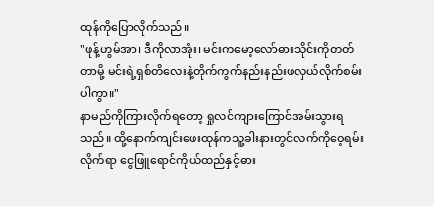ထုန်ကိုပြောလိုက်သည်။
"ဖုန့်ဟွမ်အာ၊ ဒီကိုလာအုံး၊ မင်းကမော့လော်ဓားသိုင်းကိုတတ်တာမို့ မင်းရဲ့ရှစ်တိလေးနဲ့တိုက်ကွက်နည်းနည်းဖလှယ်လိုက်စမ်းပါကွာ။"
နာမည်ကိုကြားလိုက်ရတော့ ရှုလင်ကျားကြောင်အမ်းသွားရသည်။ ထို့နောက်ကျင်းဖေးထုန်ကသူ့ခါးနားတွင်လက်ကိုဝေ့ရမ်းလိုက်ရာ ငွေဖြူရောင်ကိုယ်ထည်နှင့်ဓား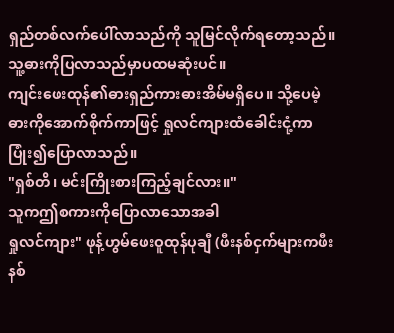ရှည်တစ်လက်ပေါ်လာသည်ကို သူမြင်လိုက်ရတော့သည်။
သူ့ဓားကိုပြလာသည်မှာပထမဆုံးပင်။
ကျင်းဖေးထုန်၏ဓားရှည်ကားဓားအိမ်မရှိပေ။ သို့ပေမဲ့ ဓားကိုအောက်စိုက်ကာဖြင့် ရှုလင်ကျားထံခေါင်းငုံ့ကာ ပြုံး၍ပြောလာသည်။
"ရှစ်တိ၊ မင်းကြိုးစားကြည့်ချင်လား။"
သူကဤစကားကိုပြောလာသောအခါ
ရှုလင်ကျား" ဖုန့်ဟွမ်ဖေးဝူထုန်ပုချီ (ဖီးနစ်ငှက်များကဖီးနစ်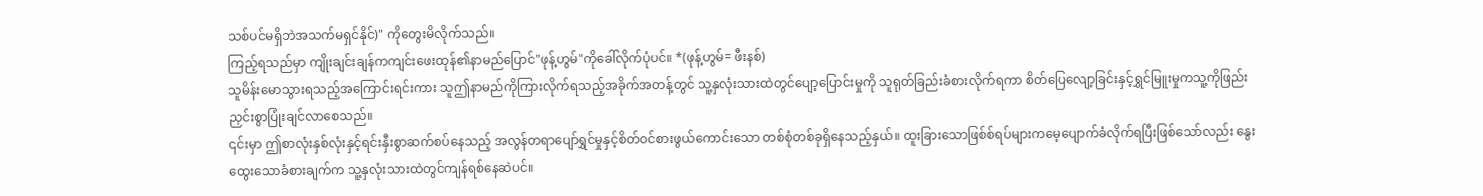သစ်ပင်မရှိဘဲအသက်မရှင်နိုင်)" ကိုတွေးမိလိုက်သည်။
ကြည့်ရသည်မှာ ကျိုးချင်းချန်ကကျင်းဖေးထုန်၏နာမည်ပြောင်"ဖုန့်ဟွမ်"ကိုခေါ်လိုက်ပုံပင်။ *(ဖုန့်ဟွမ်= ဖီးနစ်)
သူမိန်းမောသွားရသည့်အကြောင်းရင်းကား သူဤနာမည်ကိုကြားလိုက်ရသည့်အခိုက်အတန့်တွင် သူ့နှလုံးသားထဲတွင်ပျော့ပြောင်းမှုကို သူရုတ်ခြည်းခံစားလိုက်ရကာ စိတ်ပြေလျော့ခြင်းနှင့်ရွှင်မြူးမှုကသူ့ကိုဖြည်းညှင်းစွာပြုံးချင်လာစေသည်။
၎င်းမှာ ဤစာလုံးနှစ်လုံးနှင့်ရင်းနှီးစွာဆက်စပ်နေသည့် အလွန်တရာပျော်ရွှင်မှုနှင့်စိတ်ဝင်စားဖွယ်ကောင်းသော တစ်စုံတစ်ခုရှိနေသည့်နှယ်။ ထူးခြားသောဖြစ်စ်ရပ်များကမေ့ပျောက်ခံလိုက်ရပြီးဖြစ်သော်လည်း နွေးထွေးသောခံစားချက်က သူ့နှလုံးသားထဲတွင်ကျန်ရစ်နေဆဲပင်။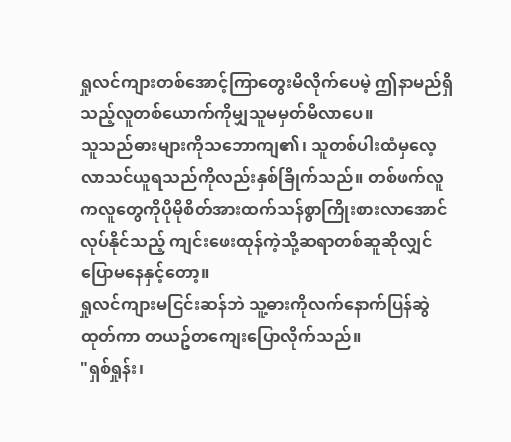ရှုလင်ကျားတစ်အောင့်ကြာတွေးမိလိုက်ပေမဲ့ ဤနာမည်ရှိသည့်လူတစ်ယောက်ကိုမျှသူမမှတ်မိလာပေ။
သူသည်ဓားများကိုသဘောကျ၏၊ သူတစ်ပါးထံမှလေ့လာသင်ယူရသည်ကိုလည်းနှစ်ခြိုက်သည်။ တစ်ဖက်လူကလူတွေကိုပိုမိုစိတ်အားထက်သန်စွာကြိုးစားလာအောင်လုပ်နိုင်သည့် ကျင်းဖေးထုန်ကဲ့သို့ဆရာတစ်ဆူဆိုလျှင်ပြောမနေနှင့်တော့။
ရှုလင်ကျားမငြင်းဆန်ဘဲ သူ့ဓားကိုလက်နောက်ပြန်ဆွဲထုတ်ကာ တယဥ်တကျေးပြောလိုက်သည်။
"ရှစ်ရှုန်း၊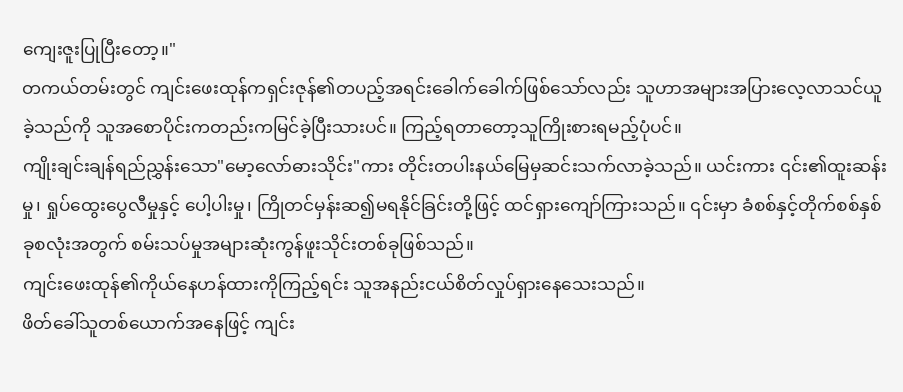ကျေးဇူးပြုပြီးတော့။"
တကယ်တမ်းတွင် ကျင်းဖေးထုန်ကရှင်းဇုန်၏တပည့်အရင်းခေါက်ခေါက်ဖြစ်သော်လည်း သူဟာအများအပြားလေ့လာသင်ယူခဲ့သည်ကို သူအစောပိုင်းကတည်းကမြင်ခဲ့ပြီးသားပင်။ ကြည့်ရတာတော့သူကြိုးစားရမည့်ပုံပင်။
ကျိုးချင်းချန်ရည်ညွှန်းသော"မော့လော်ဓားသိုင်း"ကား တိုင်းတပါးနယ်မြေမှဆင်းသက်လာခဲ့သည်။ ယင်းကား ၎င်း၏ထူးဆန်းမှု၊ ရှုပ်ထွေးပွေလီမှုနှင့် ပေါ့ပါးမှု၊ ကြိုတင်မှန်းဆ၍မရနိုင်ခြင်းတို့ဖြင့် ထင်ရှားကျော်ကြားသည်။ ၎င်းမှာ ခံစစ်နှင့်တိုက်စစ်နှစ်ခုစလုံးအတွက် စမ်းသပ်မှုအများဆုံးကွန်ဖူးသိုင်းတစ်ခုဖြစ်သည်။
ကျင်းဖေးထုန်၏ကိုယ်နေဟန်ထားကိုကြည့်ရင်း သူအနည်းငယ်စိတ်လှုပ်ရှားနေသေးသည်။
ဖိတ်ခေါ်သူတစ်ယောက်အနေဖြင့် ကျင်း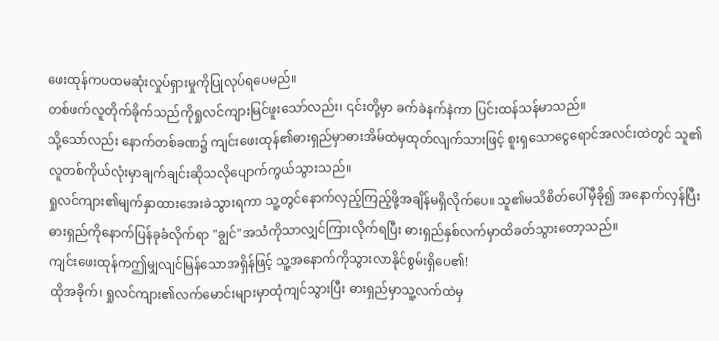ဖေးထုန်ကပထမဆုံးလှုပ်ရှားမှုကိုပြုလုပ်ရပေမည်။
တစ်ဖက်လူတိုက်ခိုက်သည်ကိုရှုလင်ကျားမြင်ဖူးသော်လည်း၊ ၎င်းတို့မှာ ခက်ခဲနက်နဲကာ ပြင်းထန်သန်မာသည်။
သို့သော်လည်း နောက်တစ်ခဏ၌ ကျင်းဖေးထုန်၏ဓားရှည်မှာဓားအိမ်ထဲမှထုတ်လျက်သားဖြင့် စူးရှသောငွေရောင်အလင်းထဲတွင် သူ၏လူတစ်ကိုယ်လုံးမှာချက်ချင်းဆိုသလိုပျောက်ကွယ်သွားသည်။
ရှုလင်ကျား၏မျက်နှာထားအေးခဲသွားရကာ သူ့တွင်နောက်လှည့်ကြည့်ဖို့အချိန်မရှိလိုက်ပေ။ သူ၏မသိစိတ်ပေါ်မှီခို၍ အနောက်လှန်ပြီး ဓားရှည်ကိုနောက်ပြန်ခုခံလိုက်ရာ "ချွင်"အသံကိုသာလျှင်ကြားလိုက်ရပြီး ဓားရှည်နှစ်လက်မှာထိခတ်သွားတော့သည်။
ကျင်းဖေးထုန်ကဤမျှလျင်မြန်သောအရှိန်ဖြင့် သူ့အနောက်ကိုသွားလာနိုင်စွမ်းရှိပေ၏!
ထိုအခိုက်၊ ရှုလင်ကျား၏လက်မောင်းများမှာထုံကျင်သွားပြီး ဓားရှည်မှာသူ့လက်ထဲမှ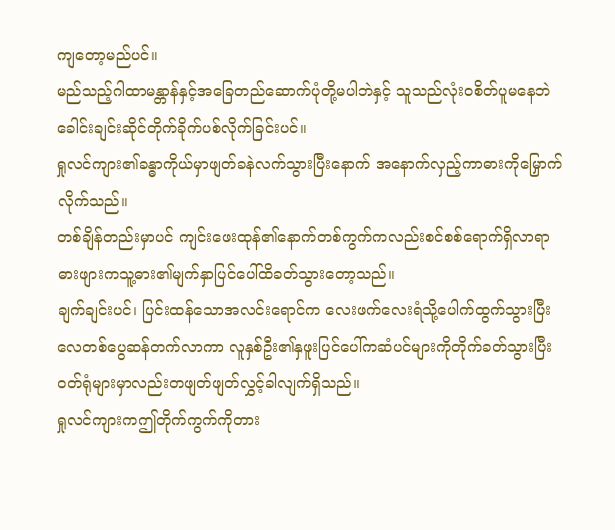ကျတော့မည်ပင်။
မည်သည့်ဂါထာမန္တာန်နှင့်အခြေတည်ဆောက်ပုံတို့မပါဘဲနှင့် သူသည်လုံးဝစိတ်ပူမနေဘဲ ခေါင်းချင်းဆိုင်တိုက်ခိုက်ပစ်လိုက်ခြင်းပင်။
ရှုလင်ကျား၏ခန္ဓာကိုယ်မှာဖျတ်ခနဲလက်သွားပြီးနောက် အနောက်လှည့်ကာဓားကိုမြှောက်လိုက်သည်။
တစ်ချိန်တည်းမှာပင် ကျင်းဖေးထုန်၏နောက်တစ်ကွက်ကလည်းစင်စစ်ရောက်ရှိလာရာ ဓားဖျားကသူ့ဓား၏မျက်နှာပြင်ပေါ်ထိခတ်သွားတော့သည်။
ချက်ချင်းပင်၊ ပြင်းထန်သောအလင်းရောင်က လေးဖက်လေးရံသို့ပေါက်ထွက်သွားပြီး လေတစ်ပွေဆန်တက်လာကာ လူနှစ်ဦး၏နှဖူးပြင်ပေါ်ကဆံပင်များကိုတိုက်ခတ်သွားပြီး ဝတ်ရုံများမှာလည်းတဖျတ်ဖျတ်လွှင့်ခါလျက်ရှိသည်။
ရှုလင်ကျားကဤတိုက်ကွက်ကိုတား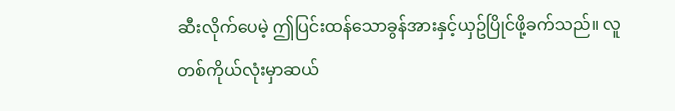ဆီးလိုက်ပေမဲ့ ဤပြင်းထန်သောခွန်အားနှင့်ယှဥ်ပြိုင်ဖို့ခက်သည်။ လူတစ်ကိုယ်လုံးမှာဆယ်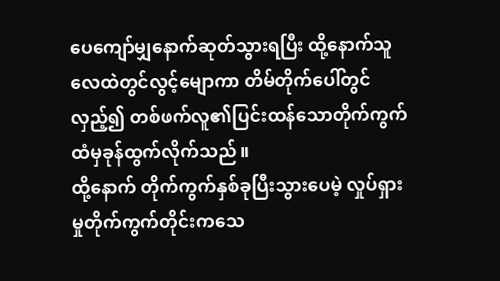ပေကျော်မျှနောက်ဆုတ်သွားရပြီး ထို့နောက်သူလေထဲတွင်လွင့်မျောကာ တိမ်တိုက်ပေါ်တွင်လှည့်၍ တစ်ဖက်လူ၏ပြင်းထန်သောတိုက်ကွက်ထံမှခုန်ထွက်လိုက်သည်။
ထို့နောက် တိုက်ကွက်နှစ်ခုပြီးသွားပေမဲ့ လှုပ်ရှားမှုတိုက်ကွက်တိုင်းကသေ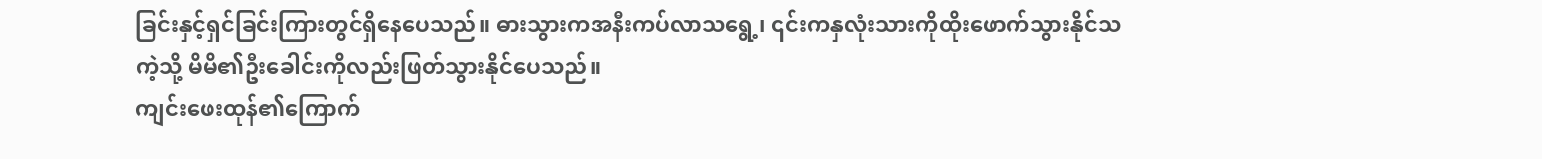ခြင်းနှင့်ရှင်ခြင်းကြားတွင်ရှိနေပေသည်။ ဓားသွားကအနီးကပ်လာသရွေ့၊ ၎င်းကနှလုံးသားကိုထိုးဖောက်သွားနိုင်သကဲ့သို့ မိမိ၏ဦးခေါင်းကိုလည်းဖြတ်သွားနိုင်ပေသည်။
ကျင်းဖေးထုန်၏ကြောက်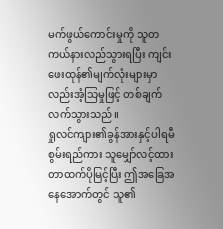မက်ဖွယ်ကောင်းမှုကို သူတကယ်နားလည်သွားရပြီး ကျင်းဖေးထုန်၏မျက်လုံးများမှာလည်းအံ့သြမှုဖြင့် တစ်ချက်လက်သွားသည်။
ရှုလင်ကျား၏ခွန်အားနှင့်ပါရမီစွမ်းရည်ကား သူမျှော်လင့်ထားတာထက်ပိုမြင့်ပြီး ဤအခြေအနေအောက်တွင် သူ၏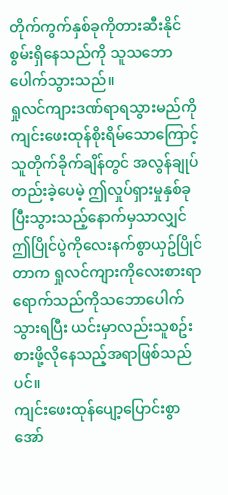တိုက်ကွက်နှစ်ခုကိုတားဆီးနိုင်စွမ်းရှိနေသည်ကို သူသဘောပေါက်သွားသည်။
ရှုလင်ကျားဒဏ်ရာရသွားမည်ကိုကျင်းဖေးထုန်စိုးရိမ်သောကြောင့် သူတိုက်ခိုက်ချိန်တွင် အလွန်ချုပ်တည်းခဲ့ပေမဲ့ ဤလှုပ်ရှားမှုနှစ်ခုပြီးသွားသည့်နောက်မှသာလျှင် ဤပြိုင်ပွဲကိုလေးနက်စွာယှဥ်ပြိုင်တာက ရှုလင်ကျားကိုလေးစားရာရောက်သည်ကိုသဘောပေါက်သွားရပြီး ယင်းမှာလည်းသူစဥ်းစားဖို့လိုနေသည့်အရာဖြစ်သည်ပင်။
ကျင်းဖေးထုန်ပျော့ပြောင်းစွာအော်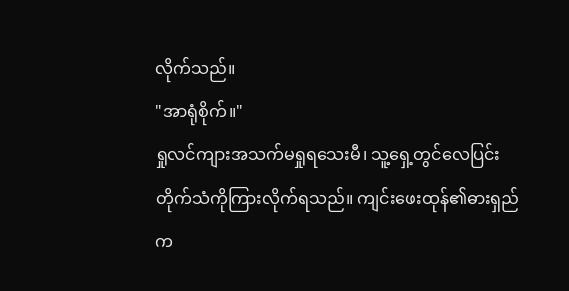လိုက်သည်။
"အာရုံစိုက်။"
ရှုလင်ကျားအသက်မရှုရသေးမီ၊ သူ့ရှေ့တွင်လေပြင်းတိုက်သံကိုကြားလိုက်ရသည်။ ကျင်းဖေးထုန်၏ဓားရှည်က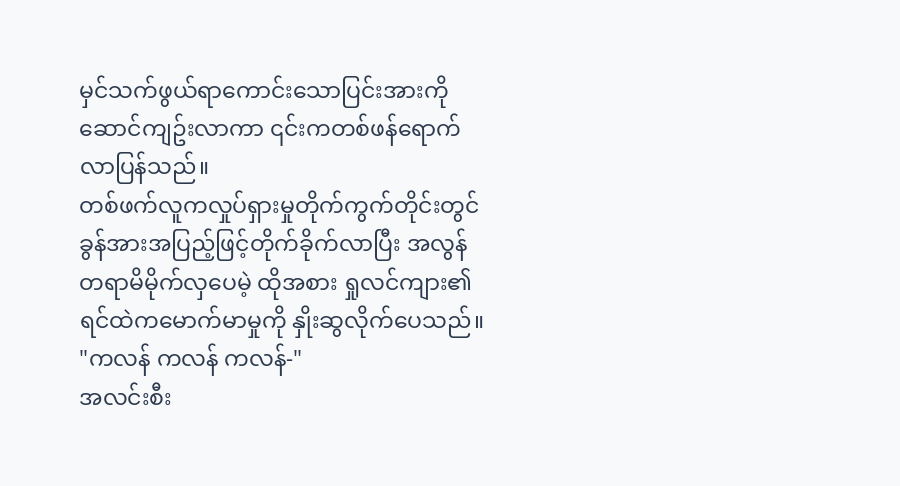မှင်သက်ဖွယ်ရာကောင်းသောပြင်းအားကိုဆောင်ကျဥ်းလာကာ ၎င်းကတစ်ဖန်ရောက်လာပြန်သည်။
တစ်ဖက်လူကလှုပ်ရှားမှုတိုက်ကွက်တိုင်းတွင် ခွန်အားအပြည့်ဖြင့်တိုက်ခိုက်လာပြီး အလွန်တရာမိမိုက်လှပေမဲ့ ထိုအစား ရှုလင်ကျား၏ရင်ထဲကမောက်မာမှုကို နှိုးဆွလိုက်ပေသည်။
"ကလန် ကလန် ကလန်-"
အလင်းစီး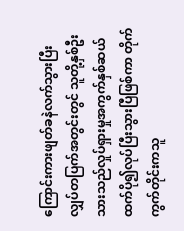ကြောင်းကားဖျတ်ခနဲလက်သွားပြီး လျှပ်တပြက်အတွင်းတွင် သူတို့နှစ်ဦးသားသည်လှုပ်ရှားမှုအကွက်နှစ်ဆယ်ထက်ပို၍လုပ်ပြီးသွားပြီဖြစ်ကာ တိုက်ကွက်တိုင်းကသူ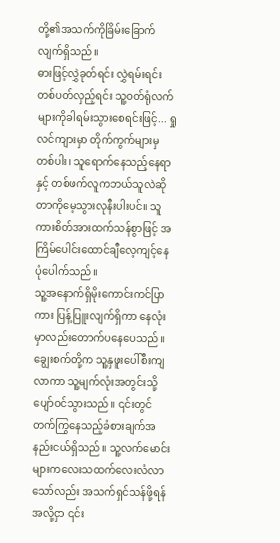တို့၏အသက်ကိုခြိမ်းခြောက်လျက်ရှိသည်။
ဓားဖြင့်လွှဲခုတ်ရင်း လွှဲရမ်းရင်း တစ်ပတ်လှည့်ရင်း သူ့ဝတ်ရုံလက်များကိုခါရမ်းသွားစေရင်းဖြင့်... ရှုလင်ကျားမှာ တိုက်ကွက်များမှတစ်ပါး၊ သူရောက်နေသည့်နေရာနှင့် တစ်ဖက်လူကဘယ်သူလဲဆိုတာကိုမေ့သွားလုနီးပါးပင်။ သူကားစိတ်အားထက်သန်စွာဖြင့် အကြိမ်ပေါင်းထောင်ချီလေ့ကျင့်နေပုံပေါက်သည်။
သူ့အနောက်ရှိမိုးကောင်းကင်ပြာကား ပြန့်ပြူးလျက်ရှိကာ နေလုံးမှာလည်းတောက်ပနေပေသည်။
ချွေးစက်တို့က သူ့နှဖူးပေါ်စီးကျလာကာ သူ့မျက်လုံးအတွင်းသို့ပျော်ဝင်သွားသည်။ ၎င်းတွင်တက်ကြွနေသည့်ခံစားချက်အနည်းငယ်ရှိသည်။ သူ့လက်မောင်းများကလေးသထက်လေးလံလာသော်လည်း အသက်ရှင်သန်ဖို့ရန်အလို့ငှာ ၎င်း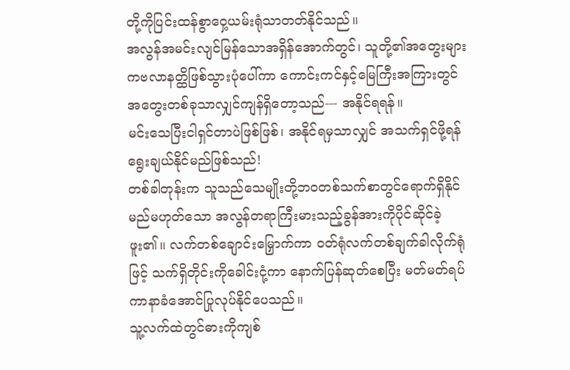တို့ကိုပြင်းထန်စွာဝှေ့ယမ်းရုံသာတတ်နိုင်သည်။
အလွန်အမင်းလျင်မြန်သောအရှိန်အောက်တွင်၊ သူတို့၏အတွေးများကဗလာနတ္ထိဖြစ်သွားပုံပေါ်ကာ ကောင်းကင်နှင့်မြေကြီးအကြားတွင် အတွေးတစ်ခုသာလျှင်ကျန်ရှိတော့သည်--- အနိုင်ရရန်။
မင်းသေပြီးငါရှင်တာပဲဖြစ်ဖြစ်၊ အနိုင်ရမှသာလျှင် အသက်ရှင်ဖို့ရန်ရွေးချယ်နိုင်မည်ဖြစ်သည်!
တစ်ခါတုန်းက သူသည်သေမျိုးတို့ဘဝတစ်သက်စာတွင်ရောက်ရှိနိုင်မည်မဟုတ်သော အလွန်တရာကြီးမားသည့်ခွန်အားကိုပိုင်ဆိုင်ခဲ့ဖူး၏။ လက်တစ်ချောင်းမြှောက်ကာ ဝတ်ရုံလက်တစ်ချက်ခါလိုက်ရုံဖြင့် သက်ရှိတိုင်းကိုခေါင်းငုံ့ကာ နောက်ပြန်ဆုတ်စေပြီး မတ်မတ်ရပ်ကာနာခံအောင်ပြုလုပ်နိုင်ပေသည်။
သူ့လက်ထဲတွင်ဓားကိုကျစ်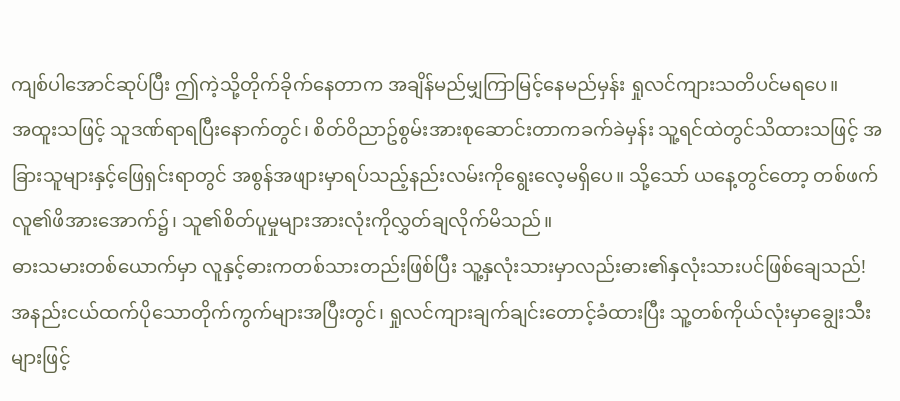ကျစ်ပါအောင်ဆုပ်ပြီး ဤကဲ့သို့တိုက်ခိုက်နေတာက အချိန်မည်မျှကြာမြင့်နေမည်မှန်း ရှုလင်ကျားသတိပင်မရပေ။
အထူးသဖြင့် သူဒဏ်ရာရပြီးနောက်တွင်၊ စိတ်ဝိညာဥ်စွမ်းအားစုဆောင်းတာကခက်ခဲမှန်း သူ့ရင်ထဲတွင်သိထားသဖြင့် အခြားသူများနှင့်ဖြေရှင်းရာတွင် အစွန်အဖျားမှာရပ်သည့်နည်းလမ်းကိုရွေးလေ့မရှိပေ။ သို့သော် ယနေ့တွင်တော့ တစ်ဖက်လူ၏ဖိအားအောက်၌၊ သူ၏စိတ်ပူမှုများအားလုံးကိုလွှတ်ချလိုက်မိသည်။
ဓားသမားတစ်ယောက်မှာ လူနှင့်ဓားကတစ်သားတည်းဖြစ်ပြီး သူ့နှလုံးသားမှာလည်းဓား၏နှလုံးသားပင်ဖြစ်ချေသည်!
အနည်းငယ်ထက်ပိုသောတိုက်ကွက်များအပြီးတွင်၊ ရှုလင်ကျားချက်ချင်းတောင့်ခံထားပြီး သူ့တစ်ကိုယ်လုံးမှာချွေးသီးများဖြင့်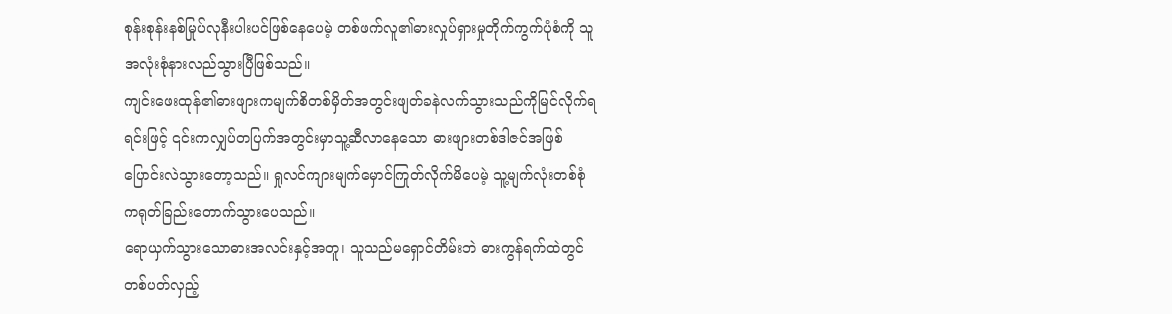စုန်းစုန်းနစ်မြုပ်လုနီးပါးပင်ဖြစ်နေပေမဲ့ တစ်ဖက်လူ၏ဓားလှုပ်ရှားမှုတိုက်ကွက်ပုံစံကို သူအလုံးစုံနားလည်သွားပြီဖြစ်သည်။
ကျင်းဖေးထုန်၏ဓားဖျားကမျက်စိတစ်မှိတ်အတွင်းဖျတ်ခနဲလက်သွားသည်ကိုမြင်လိုက်ရရင်းဖြင့် ၎င်းကလျှပ်တပြက်အတွင်းမှာသူ့ဆီလာနေသော ဓားဖျားတစ်ဒါဇင်အဖြစ်ပြောင်းလဲသွားတော့သည်။ ရှုလင်ကျားမျက်မှောင်ကြုတ်လိုက်မိပေမဲ့ သူ့မျက်လုံးတစ်စုံကရုတ်ခြည်းတောက်သွားပေသည်။
ရောယှက်သွားသောဓားအလင်းနှင့်အတူ၊ သူသည်မရှောင်တိမ်းဘဲ ဓားကွန်ရက်ထဲတွင်တစ်ပတ်လှည့်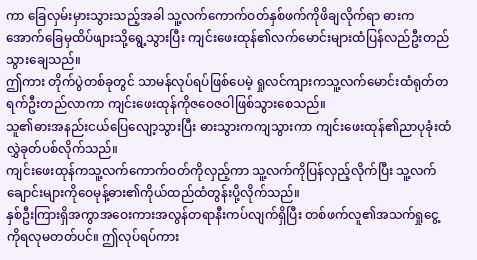ကာ ခြေလှမ်းမှားသွားသည့်အခါ သူ့လက်ကောက်ဝတ်နှစ်ဖက်ကိုဖိချလိုက်ရာ ဓားကအောက်ခြေမှထိပ်ဖျားသို့ရွေ့သွားပြီး ကျင်းဖေးထုန်၏လက်မောင်းများထံပြန်လည်ဦးတည်သွားချေသည်။
ဤကား တိုက်ပွဲတစ်ခုတွင် သာမန်လုပ်ရပ်ဖြစ်ပေမဲ့ ရှုလင်ကျားကသူ့လက်မောင်းထံရုတ်တရက်ဦးတည်လာကာ ကျင်းဖေးထုန်ကိုဇဝေဇဝါဖြစ်သွားစေသည်။
သူ၏ဓားအနည်းငယ်ပြေလျော့သွားပြီး ဓားသွားကကျသွားကာ ကျင်းဖေးထုန်၏ညာပုခုံးထံလွှဲခုတ်ပစ်လိုက်သည်။
ကျင်းဖေးထုန်ကသူ့လက်ကောက်ဝတ်ကိုလှည့်ကာ သူ့လက်ကိုပြန်လှည့်လိုက်ပြီး သူ့လက်ချောင်းများကိုဝေမုန့်ဓား၏ကိုယ်ထည်ထံတွန်းပို့လိုက်သည်။
နှစ်ဦးကြားရှိအကွာအဝေးကားအလွန်တရာနီးကပ်လျက်ရှိပြီး တစ်ဖက်လူ၏အသက်ရှုငွေ့ကိုရလုမတတ်ပင်။ ဤလုပ်ရပ်ကား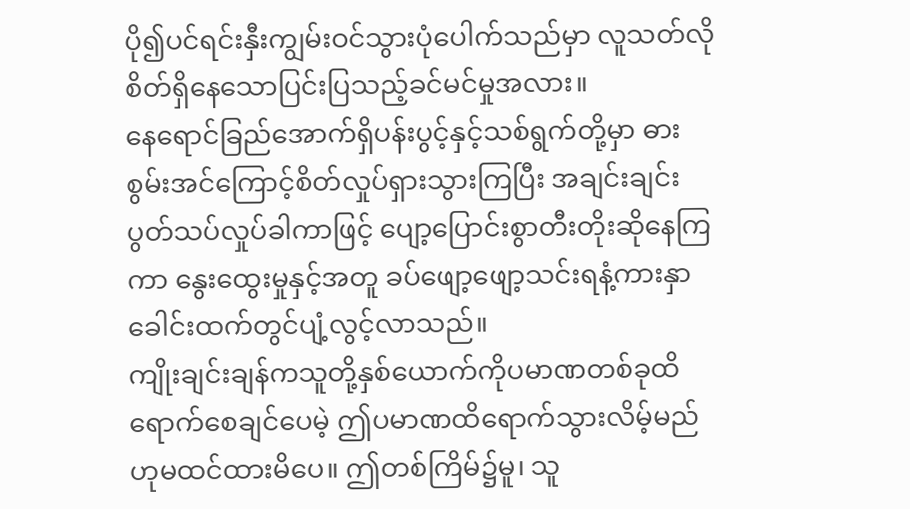ပို၍ပင်ရင်းနှီးကျွမ်းဝင်သွားပုံပေါက်သည်မှာ လူသတ်လိုစိတ်ရှိနေသောပြင်းပြသည့်ခင်မင်မှုအလား။
နေရောင်ခြည်အောက်ရှိပန်းပွင့်နှင့်သစ်ရွက်တို့မှာ ဓားစွမ်းအင်ကြောင့်စိတ်လှုပ်ရှားသွားကြပြီး အချင်းချင်းပွတ်သပ်လှုပ်ခါကာဖြင့် ပျော့ပြောင်းစွာတီးတိုးဆိုနေကြကာ နွေးထွေးမှုနှင့်အတူ ခပ်ဖျော့ဖျော့သင်းရနံ့ကားနှာခေါင်းထက်တွင်ပျံ့လွင့်လာသည်။
ကျိုးချင်းချန်ကသူတို့နှစ်ယောက်ကိုပမာဏတစ်ခုထိရောက်စေချင်ပေမဲ့ ဤပမာဏထိရောက်သွားလိမ့်မည်ဟုမထင်ထားမိပေ။ ဤတစ်ကြိမ်၌မူ၊ သူ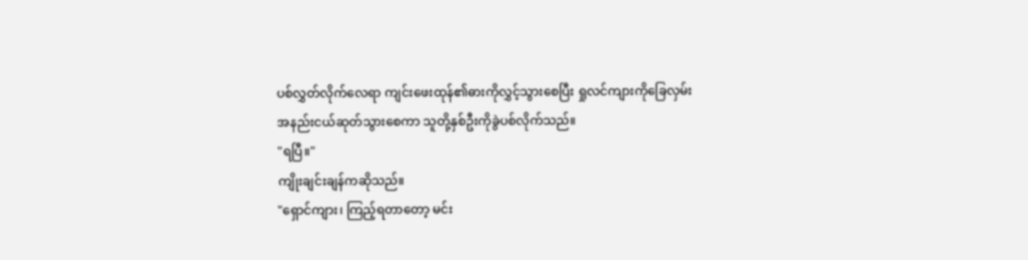ပစ်လွှတ်လိုက်လေရာ ကျင်းဖေးထုန်၏ဓားကိုလွှင့်သွားစေပြီး ရှုလင်ကျားကိုခြေလှမ်းအနည်းငယ်ဆုတ်သွားစေကာ သူတို့နှစ်ဦးကိုခွဲပစ်လိုက်သည်။
"ရပြီ။"
ကျိုးချင်းချန်ကဆိုသည်။
"ရှောင်ကျား၊ ကြည့်ရတာတော့ မင်း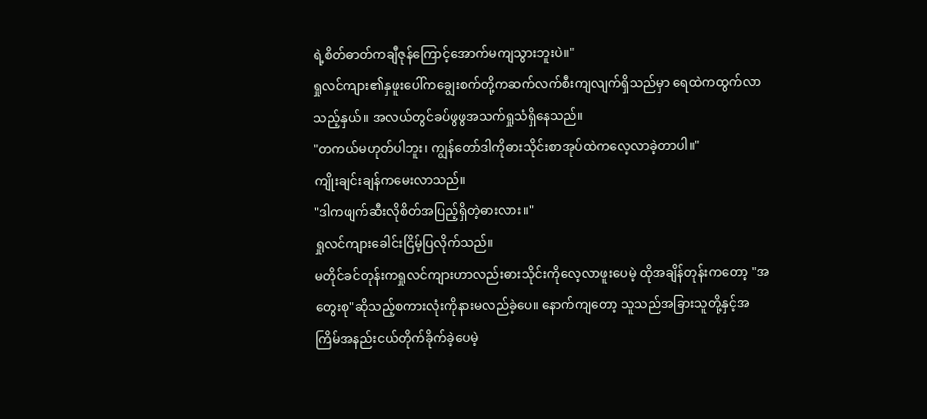ရဲ့စိတ်ဓာတ်ကချီဇုန်ကြောင့်အောက်မကျသွားဘူးပဲ။"
ရှုလင်ကျား၏နှဖူးပေါ်ကချွေးစက်တို့ကဆက်လက်စီးကျလျက်ရှိသည်မှာ ရေထဲကထွက်လာသည့်နှယ်။ အလယ်တွင်ခပ်ဖွဖွအသက်ရှုသံရှိနေသည်။
"တကယ်မဟုတ်ပါဘူး၊ ကျွန်တော်ဒါကိုဓားသိုင်းစာအုပ်ထဲကလေ့လာခဲ့တာပါ။"
ကျိုးချင်းချန်ကမေးလာသည်။
"ဒါကဖျက်ဆီးလိုစိတ်အပြည့်ရှိတဲ့ဓားလား။"
ရှုလင်ကျားခေါင်းငြိမ့်ပြလိုက်သည်။
မတိုင်ခင်တုန်းကရှုလင်ကျားဟာလည်းဓားသိုင်းကိုလေ့လာဖူးပေမဲ့ ထိုအချိန်တုန်းကတော့ "အတွေးစု"ဆိုသည့်စကားလုံးကိုနားမလည်ခဲ့ပေ။ နောက်ကျတော့ သူသည်အခြားသူတို့နှင့်အကြိမ်အနည်းငယ်တိုက်ခိုက်ခဲ့ပေမဲ့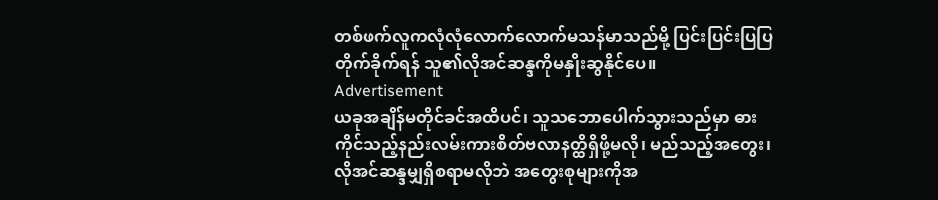တစ်ဖက်လူကလုံလုံလောက်လောက်မသန်မာသည်မို့ ပြင်းပြင်းပြပြတိုက်ခိုက်ရန် သူ၏လိုအင်ဆန္ဒကိုမနှိုးဆွနိုင်ပေ။
Advertisement
ယခုအချိန်မတိုင်ခင်အထိပင်၊ သူသဘောပေါက်သွားသည်မှာ ဓားကိုင်သည့်နည်းလမ်းကားစိတ်ဗလာနတ္ထိရှိဖို့မလို၊ မည်သည့်အတွေး၊ လိုအင်ဆန္ဒမျှရှိစရာမလိုဘဲ အတွေးစုများကိုအ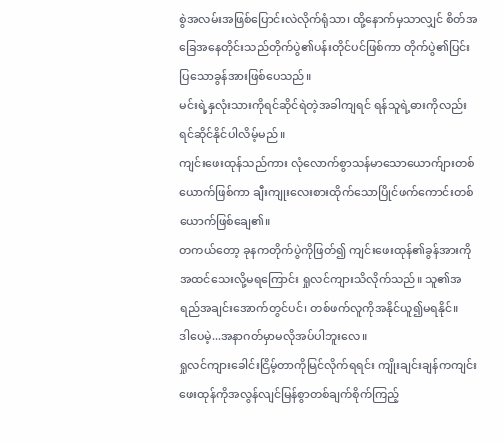စွဲအလမ်းအဖြစ်ပြောင်းလဲလိုက်ရုံသာ၊ ထို့နောက်မှသာလျှင် စိတ်အခြေအနေတိုင်းသည်တိုက်ပွဲ၏ပန်းတိုင်ပင်ဖြစ်ကာ တိုက်ပွဲ၏ပြင်းပြသောခွန်အားဖြစ်ပေသည်။
မင်းရဲ့နှလုံးသားကိုရင်ဆိုင်ရဲတဲ့အခါကျရင် ရန်သူရဲ့ဓားကိုလည်းရင်ဆိုင်နိုင်ပါလိမ့်မည်။
ကျင်းဖေးထုန်သည်ကား လုံလောက်စွာသန်မာသောယောက်ျားတစ်ယောက်ဖြစ်ကာ ချီးကျုးလေးစားထိုက်သောပြိုင်ဖက်ကောင်းတစ်ယောက်ဖြစ်ချေ၏။
တကယ်တော့ ခုနကတိုက်ပွဲကိုဖြတ်၍ ကျင်းဖေးထုန်၏ခွန်အားကိုအထင်သေးလို့မရကြောင်း ရှုလင်ကျားသိလိုက်သည်။ သူ၏အရည်အချင်းအောက်တွင်ပင်၊ တစ်ဖက်လူကိုအနိုင်ယူ၍မရနိုင်။
ဒါပေမဲ့...အနာဂတ်မှာမလိုအပ်ပါဘူးလေ။
ရှုလင်ကျားခေါင်းငြိမ့်တာကိုမြင်လိုက်ရရင်း ကျိုးချင်းချန်ကကျင်းဖေးထုန်ကိုအလွန်လျင်မြန်စွာတစ်ချက်စိုက်ကြည့်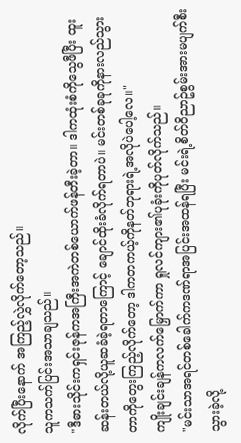လိုက်ပြီးနောက် အကြည့်လွှဲလိုက်တော့သည်။
သူကသက်ပြင်းအသာချသည်။
"ဒီဓားသိုင်းကရှင်းဇုန်ကအကြီးအကဲတစ်ယောက်ဖန်တီးခဲ့တာ။ ဒါကထုံးစံကိုသွေဖီပြီး ထူးဆန်းတယ်လို့ယူဆခံခဲ့ရတာကြောင့် ချောင်ထိုးခံလိုက်ရတာပဲ။ မင်းတစ်ခုခုကိုနားလည်သွားတာကိုတွေးကြည့်လိုက်တော့ ဒါကတကယ့်ကိုနတ်ဘုရားရဲ့အလိုပဲပေါ့လေ။"
ကျိုးချင်းချန်ကလက်မြှောက်ကာ ရှုလင်ကျား၏ပုခုံးကိုပုတ်လိုက်သည်။
"မင်းသာအရင်တစ်ခေါက်ကဒဏ်ရာအပြင်းအထန်ရပြီး မင်းရဲ့စိတ်ဝိညာဥ်စွမ်းအားမပျက်စီးသွားခဲ့လို့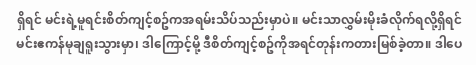ရှိရင် မင်းရဲ့မူရင်းစိတ်ကျင့်စဥ်ကအရမ်းသိပ်သည်းမှာပဲ။ မင်းသာလွှမ်းမိုးခံလိုက်ရလို့ရှိရင် မင်းဧကန်မုချရူးသွားမှာ၊ ဒါကြောင့်မို့ ဒီစိတ်ကျင့်စဥ်ကိုအရင်တုန်းကတားမြစ်ခဲ့တာ။ ဒါပေ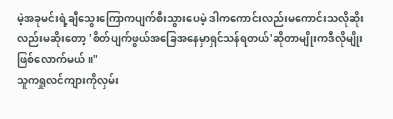မဲ့အခုမင်းရဲ့ချီသွေးကြောကပျက်စီးသွားပေမဲ့ ဒါကကောင်းလည်းမကောင်းသလိုဆိုးလည်းမဆိုးတော့ 'စိတ်ပျက်ဖွယ်အခြေအနေမှာရှင်သန်ရတယ်'ဆိုတာမျိုးကဒီလိုမျိုးဖြစ်လောက်မယ်။"
သူကရှုလင်ကျားကိုလှမ်း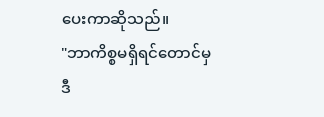ပေးကာဆိုသည်။
"ဘာကိစ္စမရှိရင်တောင်မှ ဒီ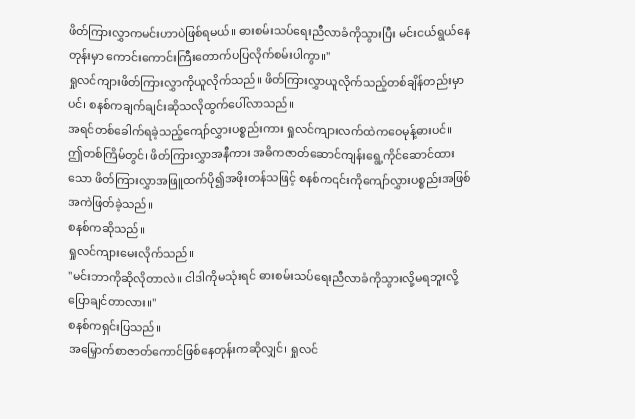ဖိတ်ကြားလွှာကမင်းဟာပဲဖြစ်ရမယ်။ ဓားစမ်းသပ်ရေးညီလာခံကိုသွားပြီး မင်းငယ်ရွယ်နေတုန်းမှာ ကောင်းကောင်းကြီးတောက်ပပြလိုက်စမ်းပါကွာ။"
ရှုလင်ကျားဖိတ်ကြားလွှာကိုယူလိုက်သည်။ ဖိတ်ကြားလွှာယူလိုက်သည့်တစ်ချိန်တည်းမှာပင်၊ စနစ်ကချက်ချင်းဆိုသလိုထွက်ပေါ်လာသည်။
အရင်တစ်ခေါက်ရခဲ့သည့်ကျော်လွှားပစ္စည်းကား ရှုလင်ကျားလက်ထဲကဝေမုန့်ဓားပင်။
ဤတစ်ကြိမ်တွင်၊ ဖိတ်ကြားလွှာအနီကား အဓိကဇာတ်ဆောင်ကျန်းရွေ့ကိုင်ဆောင်ထားသော ဖိတ်ကြားလွှာအဖြူထက်ပို၍အဖိုးတန်သဖြင့် စနစ်က၎င်းကိုကျော်လွှားပစ္စည်းအဖြစ်အကဲဖြတ်ခဲ့သည်။
စနစ်ကဆိုသည်။
ရှုလင်ကျားမေးလိုက်သည်။
"မင်းဘာကိုဆိုလိုတာလဲ။ ငါဒါကိုမသုံးရင် ဓားစမ်းသပ်ရေးညီလာခံကိုသွားလို့မရဘူးလို့ပြောချင်တာလား။"
စနစ်ကရှင်းပြသည်။
အမြှောက်စာဇာတ်ကောင်ဖြစ်နေတုန်းကဆိုလျှင်၊ ရှုလင်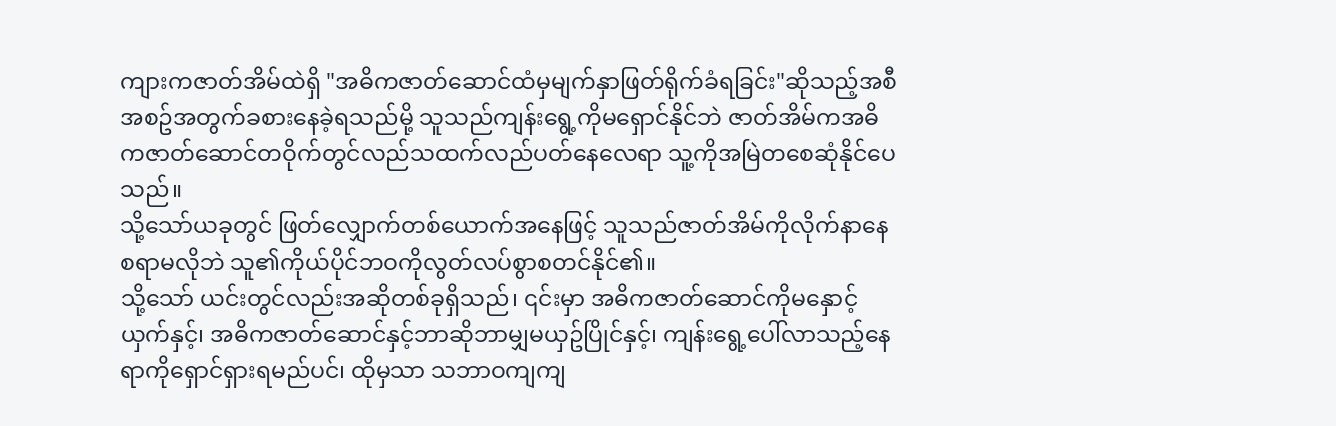ကျားကဇာတ်အိမ်ထဲရှိ "အဓိကဇာတ်ဆောင်ထံမှမျက်နှာဖြတ်ရိုက်ခံရခြင်း"ဆိုသည့်အစီအစဥ်အတွက်ခစားနေခဲ့ရသည်မို့ သူသည်ကျန်းရွေ့ကိုမရှောင်နိုင်ဘဲ ဇာတ်အိမ်ကအဓိကဇာတ်ဆောင်တဝိုက်တွင်လည်သထက်လည်ပတ်နေလေရာ သူ့ကိုအမြဲတစေဆုံနိုင်ပေသည်။
သို့သော်ယခုတွင် ဖြတ်လျှောက်တစ်ယောက်အနေဖြင့် သူသည်ဇာတ်အိမ်ကိုလိုက်နာနေစရာမလိုဘဲ သူ၏ကိုယ်ပိုင်ဘဝကိုလွတ်လပ်စွာစတင်နိုင်၏။
သို့သော် ယင်းတွင်လည်းအဆိုတစ်ခုရှိသည်၊ ၎င်းမှာ အဓိကဇာတ်ဆောင်ကိုမနှောင့်ယှက်နှင့်၊ အဓိကဇာတ်ဆောင်နှင့်ဘာဆိုဘာမျှမယှဥ်ပြိုင်နှင့်၊ ကျန်းရွေ့ပေါ်လာသည့်နေရာကိုရှောင်ရှားရမည်ပင်၊ ထိုမှသာ သဘာဝကျကျ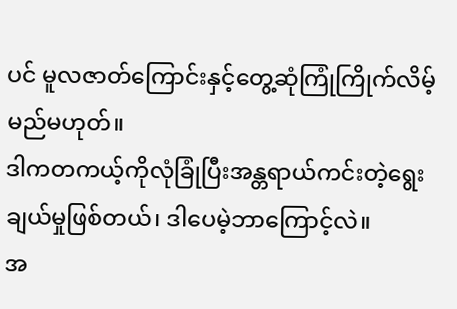ပင် မူလဇာတ်ကြောင်းနှင့်တွေ့ဆုံကြုံကြိုက်လိမ့်မည်မဟုတ်။
ဒါကတကယ့်ကိုလုံခြုံပြီးအန္တရာယ်ကင်းတဲ့ရွေးချယ်မှုဖြစ်တယ်၊ ဒါပေမဲ့ဘာကြောင့်လဲ။
အ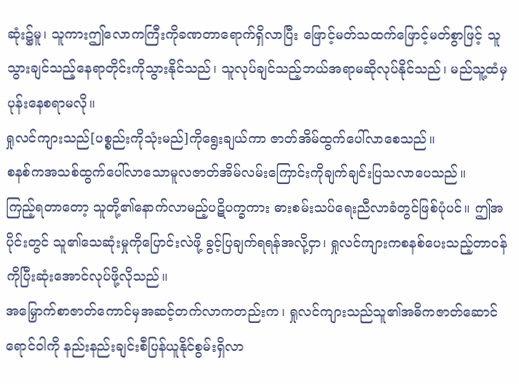ဆုံး၌မူ၊ သူကားဤလောကကြီးကိုခဏတာရောက်ရှိလာပြီး ဖြောင့်မတ်သထက်ဖြောင့်မတ်စွာဖြင့် သူသွားချင်သည့်နေရာတိုင်းကိုသွားနိုင်သည်၊ သူလုပ်ချင်သည့်ဘယ်အရာမဆိုလုပ်နိုင်သည်၊ မည်သူ့ထံမှပုန်းနေစရာမလို။
ရှုလင်ကျားသည်[ပစ္စည်းကိုသုံးမည်]ကိုရွေးချယ်ကာ ဇာတ်အိမ်ထွက်ပေါ်လာစေသည်။
စနစ်ကအသစ်ထွက်ပေါ်လာသောမူလဇာတ်အိမ်လမ်းကြောင်းကိုချက်ချင်းပြသလာပေသည်။
ကြည့်ရတာတော့ သူတို့၏နောက်လာမည့်ပဋိပက္ခကား ဓားစမ်းသပ်ရေးညီလာခံတွင်ဖြစ်ပုံပင်။ ဤအပိုင်းတွင် သူ၏သေဆုံးမှုကိုပြောင်းလဲဖို့ ခွင့်ပြချက်ရရန်အလို့ငှာ၊ ရှုလင်ကျားကစနစ်ပေးသည့်တာဝန်ကိုပြီးဆုံးအောင်လုပ်ဖို့လိုသည်။
အမြှောက်စာဇာတ်ကောင်မှအဆင့်တက်လာကတည်းက၊ ရှုလင်ကျားသည်သူ၏အဓိကဇာတ်ဆောင်ရောင်ဝါကို နည်းနည်းချင်းစီပြန်ယူနိုင်စွမ်းရှိလာ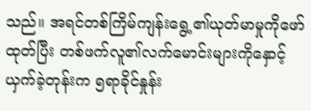သည်။ အရင်တစ်ကြိမ်ကျန်းရွေ့၏ယုတ်မာမှုကိုဖော်ထုတ်ပြီး တစ်ဖက်လူ၏လက်မောင်းများကိုနှောင့်ယှက်ခဲ့တုန်းက ၅ရာခိုင်နှုန်း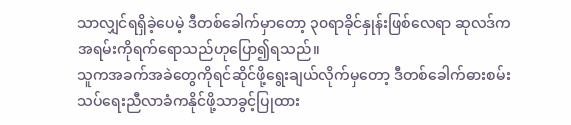သာလျှင်ရရှိခဲ့ပေမဲ့ ဒီတစ်ခေါက်မှာတော့ ၃၀ရာခိုင်နှုန်းဖြစ်လေရာ ဆုလဒ်ကအရမ်းကိုရက်ရောသည်ဟုပြော၍ရသည်။
သူကအခက်အခဲတွေကိုရင်ဆိုင်ဖို့ရွေးချယ်လိုက်မှတော့ ဒီတစ်ခေါက်ဓားစမ်းသပ်ရေးညီလာခံကနိုင်ဖို့သာခွင့်ပြုထား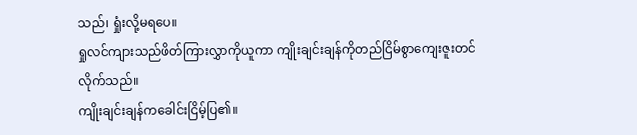သည်၊ ရှုံးလို့မရပေ။
ရှုလင်ကျားသည်ဖိတ်ကြားလွှာကိုယူကာ ကျိုးချင်းချန်ကိုတည်ငြိမ်စွာကျေးဇူးတင်လိုက်သည်။
ကျိုးချင်းချန်ကခေါင်းငြိမ့်ပြ၏။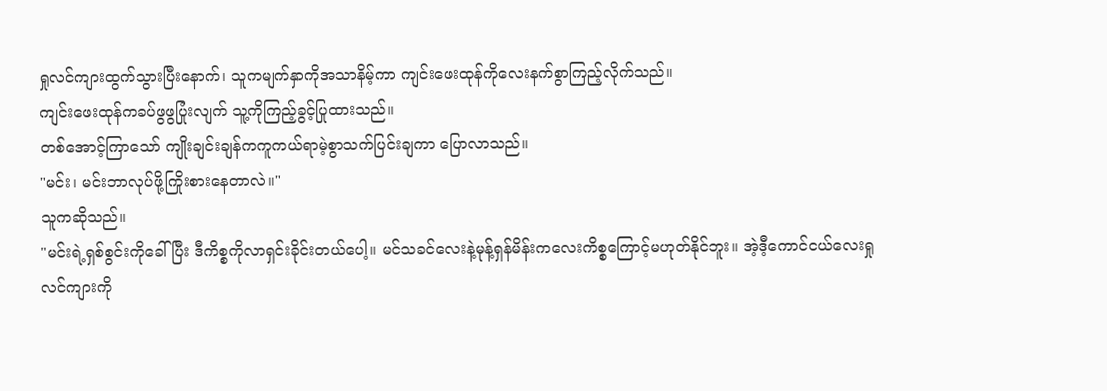ရှုလင်ကျားထွက်သွားပြီးနောက်၊ သူကမျက်နှာကိုအသာနိမ့်ကာ ကျင်းဖေးထုန်ကိုလေးနက်စွာကြည့်လိုက်သည်။
ကျင်းဖေးထုန်ကခပ်ဖွဖွပြုံးလျက် သူ့ကိုကြည့်ခွင့်ပြုထားသည်။
တစ်အောင့်ကြာသော် ကျိုးချင်းချန်ကကူကယ်ရာမဲ့စွာသက်ပြင်းချကာ ပြောလာသည်။
"မင်း၊ မင်းဘာလုပ်ဖို့ကြိုးစားနေတာလဲ။"
သူကဆိုသည်။
"မင်းရဲ့ရှစ်စွင်းကိုခေါ်ပြီး ဒီကိစ္စကိုလာရှင်းခိုင်းတယ်ပေါ့။ မင်သခင်လေးနဲ့မုန့်ရှန်မိန်းကလေးကိစ္စကြောင့်မဟုတ်နိုင်ဘူး။ အဲ့ဒီ့ကောင်ငယ်လေးရှုလင်ကျားကို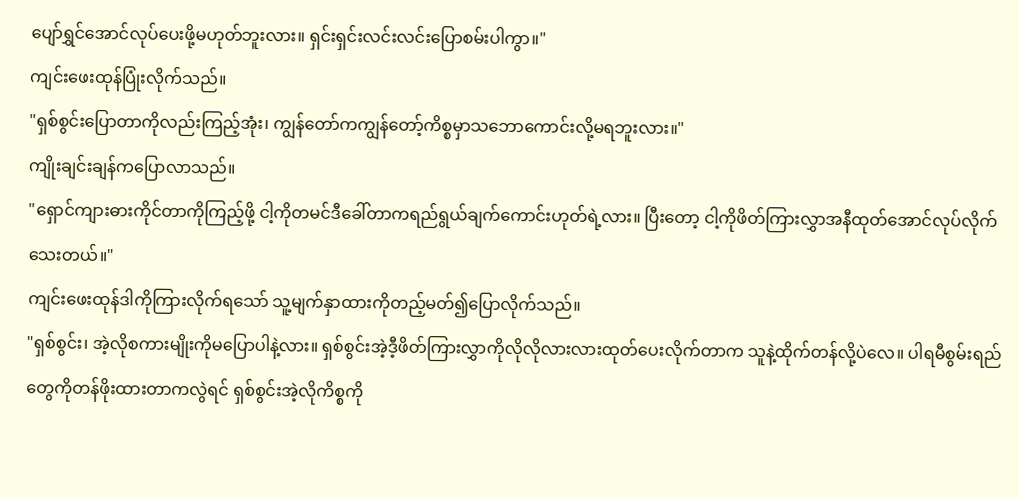ပျော်ရွှင်အောင်လုပ်ပေးဖို့မဟုတ်ဘူးလား။ ရှင်းရှင်းလင်းလင်းပြောစမ်းပါကွာ။"
ကျင်းဖေးထုန်ပြုံးလိုက်သည်။
"ရှစ်စွင်းပြောတာကိုလည်းကြည့်အုံး၊ ကျွန်တော်ကကျွန်တော့်ကိစ္စမှာသဘောကောင်းလို့မရဘူးလား။"
ကျိုးချင်းချန်ကပြောလာသည်။
"ရှောင်ကျားဓားကိုင်တာကိုကြည့်ဖို့ ငါ့ကိုတမင်ဒီခေါ်တာကရည်ရွယ်ချက်ကောင်းဟုတ်ရဲ့လား။ ပြီးတော့ ငါ့ကိုဖိတ်ကြားလွှာအနီထုတ်အောင်လုပ်လိုက်သေးတယ်။"
ကျင်းဖေးထုန်ဒါကိုကြားလိုက်ရသော် သူ့မျက်နှာထားကိုတည့်မတ်၍ပြောလိုက်သည်။
"ရှစ်စွင်း၊ အဲ့လိုစကားမျိုးကိုမပြောပါနဲ့လား။ ရှစ်စွင်းအဲ့ဒီ့ဖိတ်ကြားလွှာကိုလိုလိုလားလားထုတ်ပေးလိုက်တာက သူနဲ့ထိုက်တန်လို့ပဲလေ။ ပါရမီစွမ်းရည်တွေကိုတန်ဖိုးထားတာကလွဲရင် ရှစ်စွင်းအဲ့လိုကိစ္စကို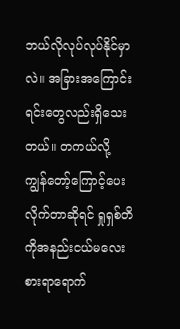ဘယ်လိုလုပ်လုပ်နိုင်မှာလဲ။ အခြားအကြောင်းရင်းတွေလည်းရှိသေးတယ်။ တကယ်လို့ ကျွန်တော့်ကြောင့်ပေးလိုက်တာဆိုရင် ရှုရှစ်တိကိုအနည်းငယ်မလေးစားရာရောက်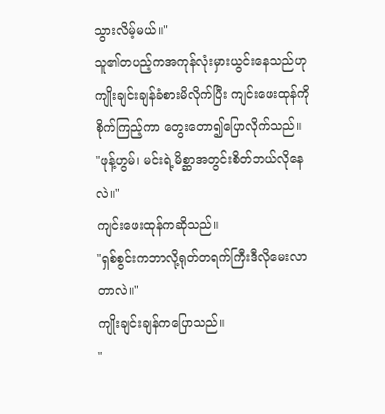သွားလိမ့်မယ်။"
သူ၏တပည့်ကအကုန်လုံးမှားယွင်းနေသည်ဟု ကျိုးချင်းချန်ခံစားမိလိုက်ပြီး ကျင်းဖေးထုန်ကိုစိုက်ကြည့်ကာ တွေးတော၍ပြောလိုက်သည်။
"ဖုန့်ဟွမ်၊ မင်းရဲ့မိစ္ဆာအတွင်းစိတ်ဘယ်လိုနေလဲ။"
ကျင်းဖေးထုန်ကဆိုသည်။
"ရှစ်စွင်းကဘာလို့ရုတ်တရက်ကြီးဒီလိုမေးလာတာလဲ။"
ကျိုးချင်းချန်ကပြောသည်။
"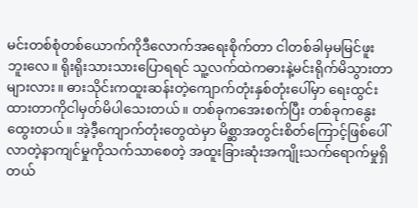မင်းတစ်စုံတစ်ယောက်ကိုဒီလောက်အရေးစိုက်တာ ငါတစ်ခါမှမမြင်ဖူးဘူးလေ။ ရိုးရိုးသားသားပြောရရင် သူ့လက်ထဲကဓားနဲ့မင်းရိုက်မိသွားတာများလား။ ဓားသိုင်းကထူးဆန်းတဲ့ကျောက်တုံးနှစ်တုံးပေါ်မှာ ရေးထွင်းထားတာကိုငါမှတ်မိပါသေးတယ်။ တစ်ခုကအေးစက်ပြီး တစ်ခုကနွေးထွေးတယ်။ အဲ့ဒီ့ကျောက်တုံးတွေထဲမှာ မိစ္ဆာအတွင်းစိတ်ကြောင့်ဖြစ်ပေါ်လာတဲ့နာကျင်မှုကိုသက်သာစေတဲ့ အထူးခြားဆုံးအကျိုးသက်ရောက်မှုရှိတယ်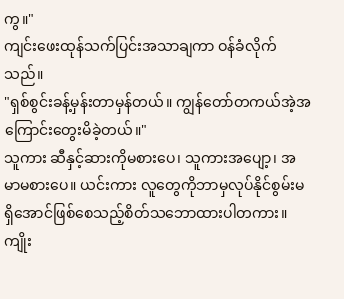ကွ။"
ကျင်းဖေးထုန်သက်ပြင်းအသာချကာ ဝန်ခံလိုက်သည်။
"ရှစ်စွင်းခန့်မှန်းတာမှန်တယ်။ ကျွန်တော်တကယ်အဲ့အကြောင်းတွေးမိခဲ့တယ်။"
သူကား ဆီနှင့်ဆားကိုမစားပေ၊ သူကားအပျော့၊ အမာမစားပေ။ ယင်းကား လူတွေကိုဘာမှလုပ်နိုင်စွမ်းမရှိအောင်ဖြစ်စေသည့်စိတ်သဘောထားပါတကား။
ကျိုး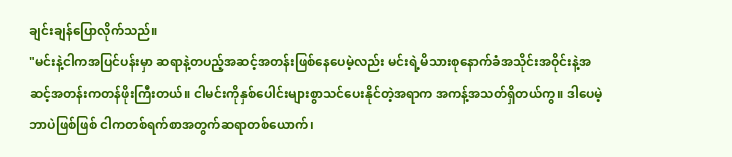ချင်းချန်ပြောလိုက်သည်။
"မင်းနဲ့ငါကအပြင်ပန်းမှာ ဆရာနဲ့တပည့်အဆင့်အတန်းဖြစ်နေပေမဲ့လည်း မင်းရဲ့မိသားစုနောက်ခံအသိုင်းအဝိုင်းနဲ့အဆင့်အတန်းကတန်ဖိုးကြီးတယ်။ ငါမင်းကိုနှစ်ပေါင်းများစွာသင်ပေးနိုင်တဲ့အရာက အကန့်အသတ်ရှိတယ်ကွ။ ဒါပေမဲ့ ဘာပဲဖြစ်ဖြစ် ငါကတစ်ရက်စာအတွက်ဆရာတစ်ယောက်၊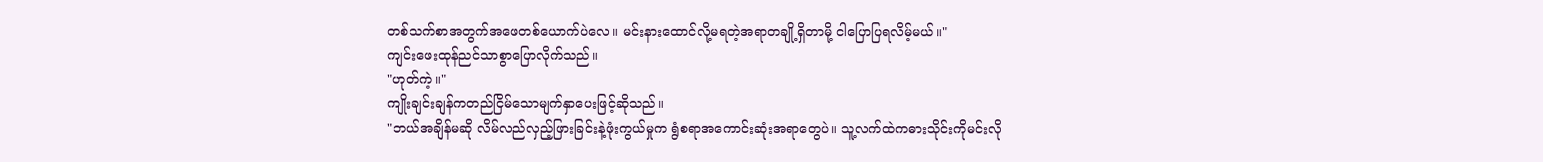တစ်သက်စာအတွက်အဖေတစ်ယောက်ပဲလေ။ မင်းနားထောင်လို့မရတဲ့အရာတချို့ရှိတာမို့ ငါပြောပြရလိမ့်မယ်။"
ကျင်းဖေးထုန်ညင်သာစွာပြောလိုက်သည်။
"ဟုတ်ကဲ့။"
ကျိုးချင်းချန်ကတည်ငြိမ်သောမျက်နှာပေးဖြင့်ဆိုသည်။
"ဘယ်အချိန်မဆို လိမ်လည်လှည့်ဖြားခြင်းနဲ့ဖုံးကွယ်မှုက ရွံစရာအကောင်းဆုံးအရာတွေပဲ။ သူ့လက်ထဲကဓားသိုင်းကိုမင်းလို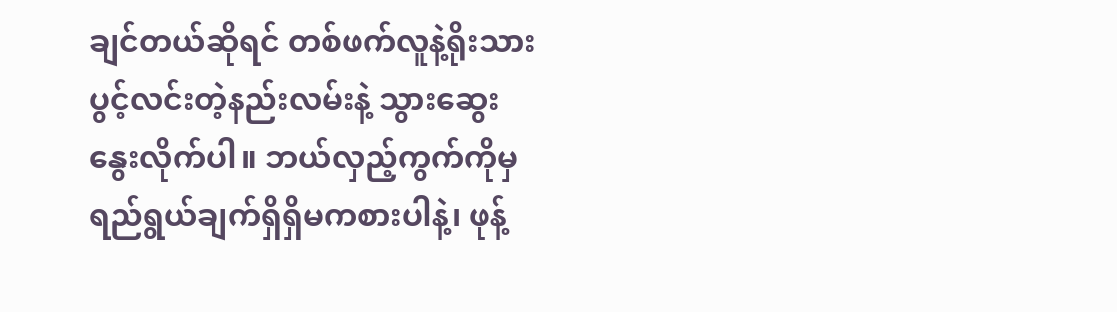ချင်တယ်ဆိုရင် တစ်ဖက်လူနဲ့ရိုးသားပွင့်လင်းတဲ့နည်းလမ်းနဲ့ သွားဆွေးနွေးလိုက်ပါ။ ဘယ်လှည့်ကွက်ကိုမှ ရည်ရွယ်ချက်ရှိရှိမကစားပါနဲ့၊ ဖုန့်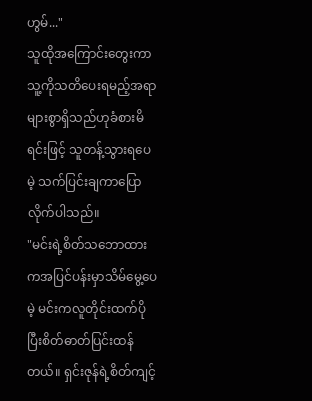ဟွမ်..."
သူထိုအကြောင်းတွေးကာ သူ့ကိုသတိပေးရမည့်အရာများစွာရှိသည်ဟုခံစားမိရင်းဖြင့် သူတန့်သွားရပေမဲ့ သက်ပြင်းချကာပြောလိုက်ပါသည်။
"မင်းရဲ့စိတ်သဘောထားကအပြင်ပန်းမှာသိမ်မွေ့ပေမဲ့ မင်းကလူတိုင်းထက်ပိုပြီးစိတ်ဓာတ်ပြင်းထန်တယ်။ ရှင်းဇုန်ရဲ့စိတ်ကျင့်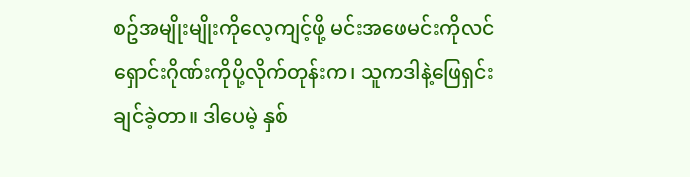စဥ်အမျိုးမျိုးကိုလေ့ကျင့်ဖို့ မင်းအဖေမင်းကိုလင်ရှောင်းဂိုဏ်းကိုပို့လိုက်တုန်းက၊ သူကဒါနဲ့ဖြေရှင်းချင်ခဲ့တာ။ ဒါပေမဲ့ နှစ်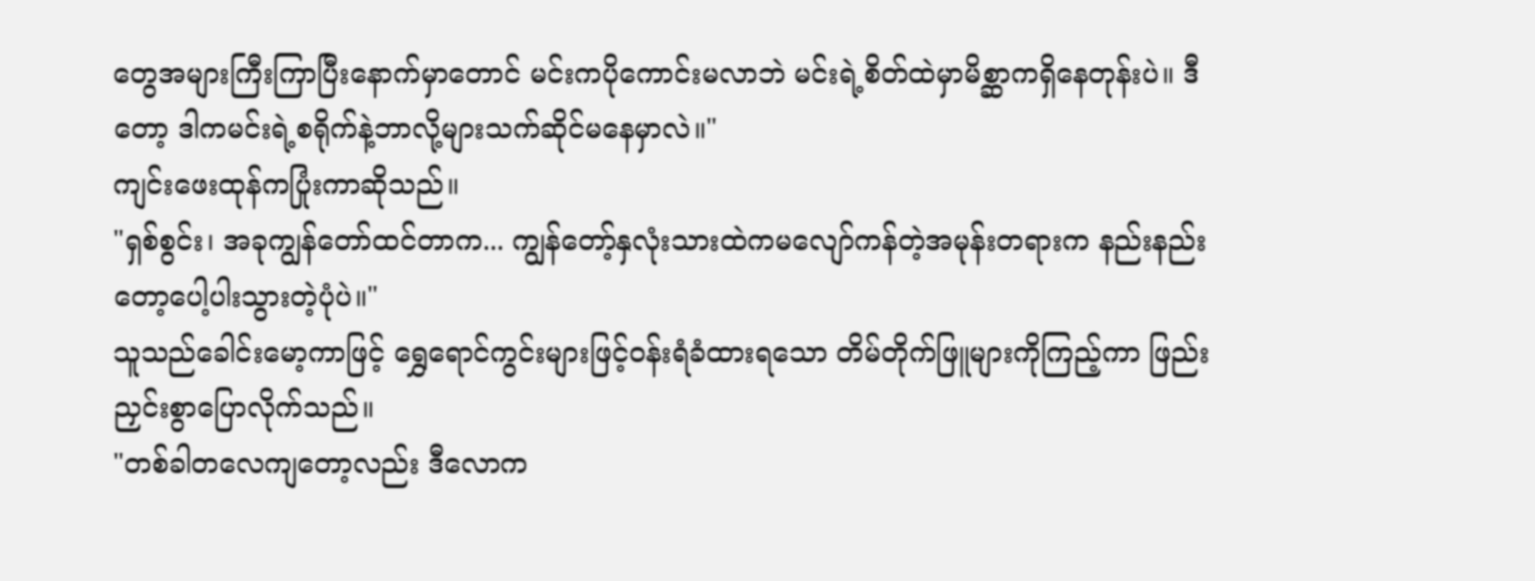တွေအများကြီးကြာပြီးနောက်မှာတောင် မင်းကပိုကောင်းမလာဘဲ မင်းရဲ့စိတ်ထဲမှာမိစ္ဆာကရှိနေတုန်းပဲ။ ဒီတော့ ဒါကမင်းရဲ့စရိုက်နဲ့ဘာလို့များသက်ဆိုင်မနေမှာလဲ။"
ကျင်းဖေးထုန်ကပြုံးကာဆိုသည်။
"ရှစ်စွင်း၊ အခုကျွန်တော်ထင်တာက... ကျွန်တော့်နှလုံးသားထဲကမလျော်ကန်တဲ့အမုန်းတရားက နည်းနည်းတော့ပေါ့ပါးသွားတဲ့ပုံပဲ။"
သူသည်ခေါင်းမော့ကာဖြင့် ရွှေရောင်ကွင်းများဖြင့်ဝန်းရံခံထားရသော တိမ်တိုက်ဖြူများကိုကြည့်ကာ ဖြည်းညှင်းစွာပြောလိုက်သည်။
"တစ်ခါတလေကျတော့လည်း ဒီလောက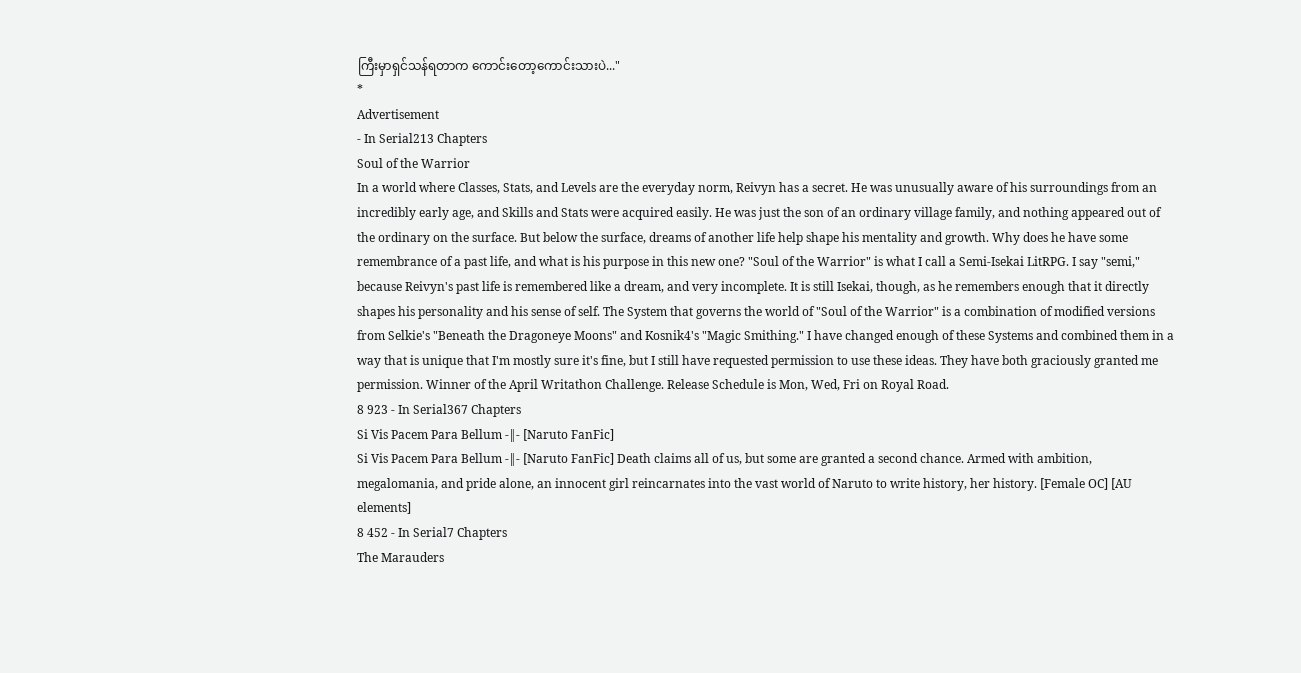ကြီးမှာရှင်သန်ရတာက ကောင်းတော့ကောင်းသားပဲ..."
*
Advertisement
- In Serial213 Chapters
Soul of the Warrior
In a world where Classes, Stats, and Levels are the everyday norm, Reivyn has a secret. He was unusually aware of his surroundings from an incredibly early age, and Skills and Stats were acquired easily. He was just the son of an ordinary village family, and nothing appeared out of the ordinary on the surface. But below the surface, dreams of another life help shape his mentality and growth. Why does he have some remembrance of a past life, and what is his purpose in this new one? "Soul of the Warrior" is what I call a Semi-Isekai LitRPG. I say "semi," because Reivyn's past life is remembered like a dream, and very incomplete. It is still Isekai, though, as he remembers enough that it directly shapes his personality and his sense of self. The System that governs the world of "Soul of the Warrior" is a combination of modified versions from Selkie's "Beneath the Dragoneye Moons" and Kosnik4's "Magic Smithing." I have changed enough of these Systems and combined them in a way that is unique that I'm mostly sure it's fine, but I still have requested permission to use these ideas. They have both graciously granted me permission. Winner of the April Writathon Challenge. Release Schedule is Mon, Wed, Fri on Royal Road.
8 923 - In Serial367 Chapters
Si Vis Pacem Para Bellum -‖- [Naruto FanFic]
Si Vis Pacem Para Bellum -‖- [Naruto FanFic] Death claims all of us, but some are granted a second chance. Armed with ambition, megalomania, and pride alone, an innocent girl reincarnates into the vast world of Naruto to write history, her history. [Female OC] [AU elements]
8 452 - In Serial7 Chapters
The Marauders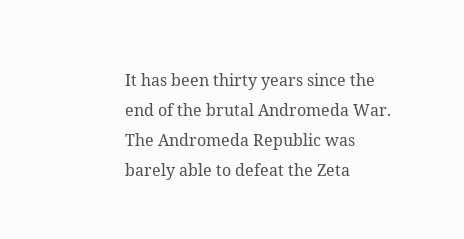It has been thirty years since the end of the brutal Andromeda War. The Andromeda Republic was barely able to defeat the Zeta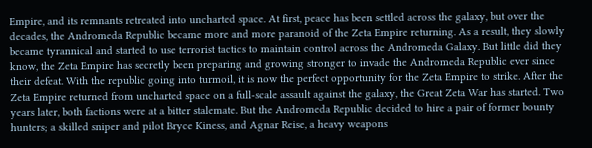Empire, and its remnants retreated into uncharted space. At first, peace has been settled across the galaxy, but over the decades, the Andromeda Republic became more and more paranoid of the Zeta Empire returning. As a result, they slowly became tyrannical and started to use terrorist tactics to maintain control across the Andromeda Galaxy. But little did they know, the Zeta Empire has secretly been preparing and growing stronger to invade the Andromeda Republic ever since their defeat. With the republic going into turmoil, it is now the perfect opportunity for the Zeta Empire to strike. After the Zeta Empire returned from uncharted space on a full-scale assault against the galaxy, the Great Zeta War has started. Two years later, both factions were at a bitter stalemate. But the Andromeda Republic decided to hire a pair of former bounty hunters; a skilled sniper and pilot Bryce Kiness, and Agnar Reise, a heavy weapons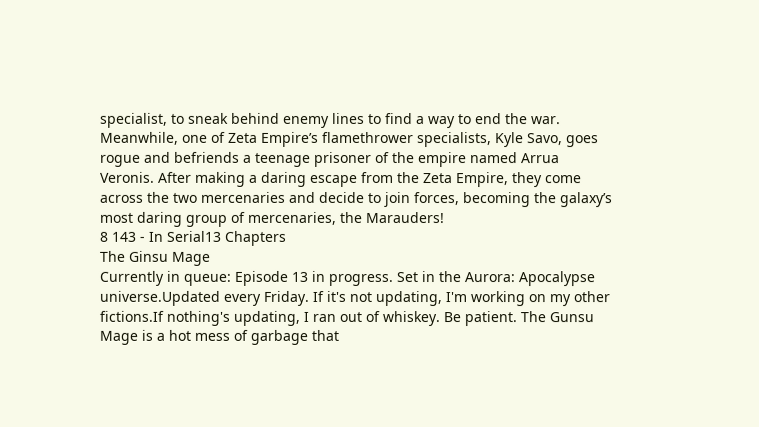specialist, to sneak behind enemy lines to find a way to end the war. Meanwhile, one of Zeta Empire’s flamethrower specialists, Kyle Savo, goes rogue and befriends a teenage prisoner of the empire named Arrua Veronis. After making a daring escape from the Zeta Empire, they come across the two mercenaries and decide to join forces, becoming the galaxy’s most daring group of mercenaries, the Marauders!
8 143 - In Serial13 Chapters
The Ginsu Mage
Currently in queue: Episode 13 in progress. Set in the Aurora: Apocalypse universe.Updated every Friday. If it's not updating, I'm working on my other fictions.If nothing's updating, I ran out of whiskey. Be patient. The Gunsu Mage is a hot mess of garbage that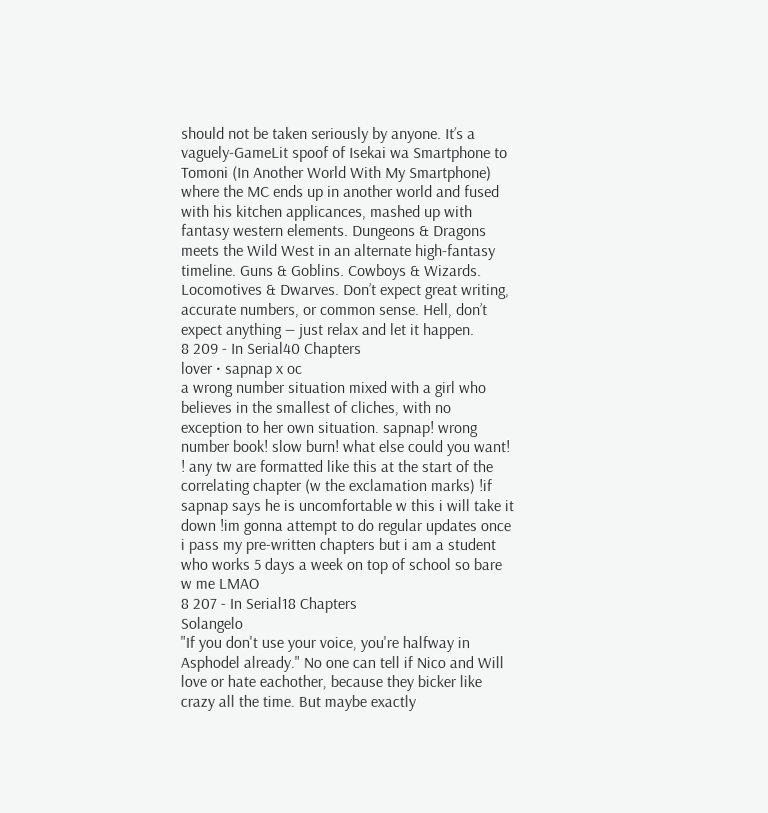should not be taken seriously by anyone. It’s a vaguely-GameLit spoof of Isekai wa Smartphone to Tomoni (In Another World With My Smartphone) where the MC ends up in another world and fused with his kitchen applicances, mashed up with fantasy western elements. Dungeons & Dragons meets the Wild West in an alternate high-fantasy timeline. Guns & Goblins. Cowboys & Wizards. Locomotives & Dwarves. Don’t expect great writing, accurate numbers, or common sense. Hell, don’t expect anything — just relax and let it happen.
8 209 - In Serial40 Chapters
lover • sapnap x oc
a wrong number situation mixed with a girl who believes in the smallest of cliches, with no exception to her own situation. sapnap! wrong number book! slow burn! what else could you want! ! any tw are formatted like this at the start of the correlating chapter (w the exclamation marks) !if sapnap says he is uncomfortable w this i will take it down !im gonna attempt to do regular updates once i pass my pre-written chapters but i am a student who works 5 days a week on top of school so bare w me LMAO
8 207 - In Serial18 Chapters
Solangelo
"If you don't use your voice, you're halfway in Asphodel already." No one can tell if Nico and Will love or hate eachother, because they bicker like crazy all the time. But maybe exactly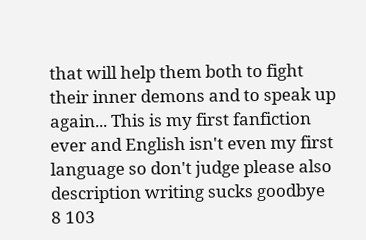that will help them both to fight their inner demons and to speak up again... This is my first fanfiction ever and English isn't even my first language so don't judge please also description writing sucks goodbye
8 103